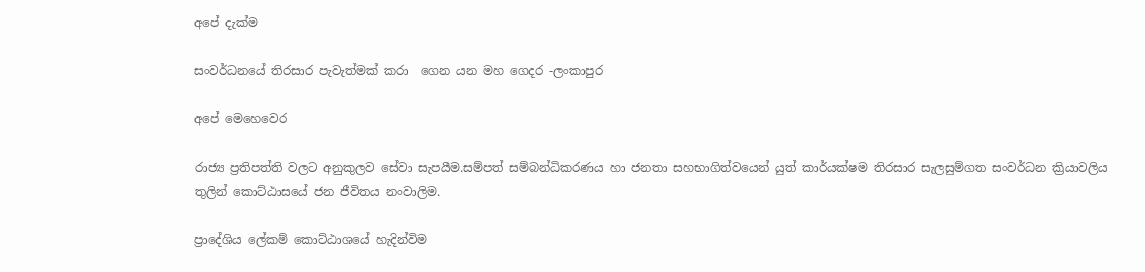අපේ දැක්ම

සංවර්ධනයේ තිරසාර පැවැත්මක් කරා  ගෙන යන මහ ගෙදර -ලංකාපුර

අපේ මෙහෙවෙර

රාජ්‍ය ප්‍රතිපත්ති වලට අනුකුලව සේවා සැපයීම.සම්පත් සම්බන්ධිකරණය හා ජනතා සහභාගිත්වයෙන් යුත් කාර්යක්ෂම තිරසාර සැලසුම්ගත සංවර්ධන ක්‍රියාවලිය තුලින් කොට්ඨාසයේ ජන ජීවිතය නංවාලිම.

ප්‍රාදේශිය ලේකම් කොට්ඨාශයේ හැදින්විම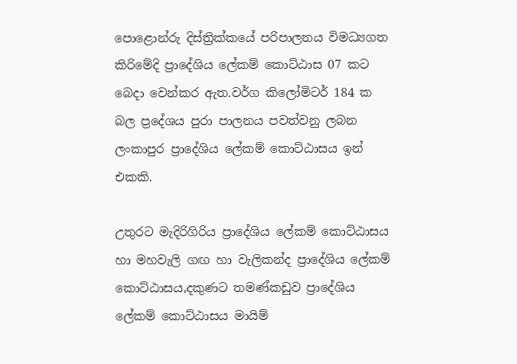පොළොන්රු දිස්ත්‍රික්කයේ පරිපාලනය විමධ්‍යගත කිරිමේදි ප්‍රාදේශිය ලේකම් කොට්ඨාස 07 කට බෙදා වෙන්කර ඇත.වර්ග කිලෝමිටර් 184 ක බල ප්‍රදේශය පුරා පාලනය පවත්වනු ලබන ලංකාපුර ප්‍රාදේශිය ලේකම් කොට්ඨාසය ඉන් එකකි.

උතුරට මැදිරිගිරිය ප්‍රාදේශිය ලේකම් කොට්ඨාසය හා මහවැලි ගඟ හා වැලිකන්ද ප්‍රාදේශිය ලේකම් කොට්ඨාසය,දකුණට තමණ්කඩුව ප්‍රාදේශිය ලේකම් කොට්ඨාසය මායිම්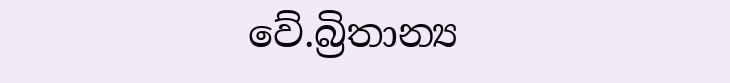වේ.බ්‍රිතාන්‍ය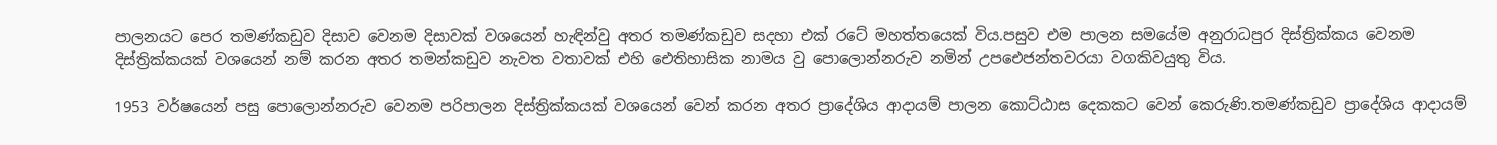පාලනයට පෙර තමණ්කඩුව දිසාව වෙනම දිසාවක් වශයෙන් හැඳින්වු අතර තමණ්කඩුව සදහා එක් රටේ මහත්තයෙක් විය.පසුව එම පාලන සමයේම අනුරාධපුර දිස්ත්‍රික්කය වෙනම දිස්ත්‍රික්කයක් වශයෙන් නම් කරන අතර තමන්කඩුව නැවත වතාවක් එහි ඓතිහාසික නාමය වු පොලොන්නරුව නමින් උපඓජන්තවරයා වගකිවයුතු විය.

1953 වර්ෂයෙන් පසු පොලොන්නරුව වෙනම පරිපාලන දිස්ත්‍රික්කයක් වශයෙන් වෙන් කරන අතර ප්‍රාදේශිය ආදායම් පාලන කොට්ඨාස දෙකකට වෙන් කෙරුණි.තමණ්කඩුව ප්‍රාදේශිය ආදායම්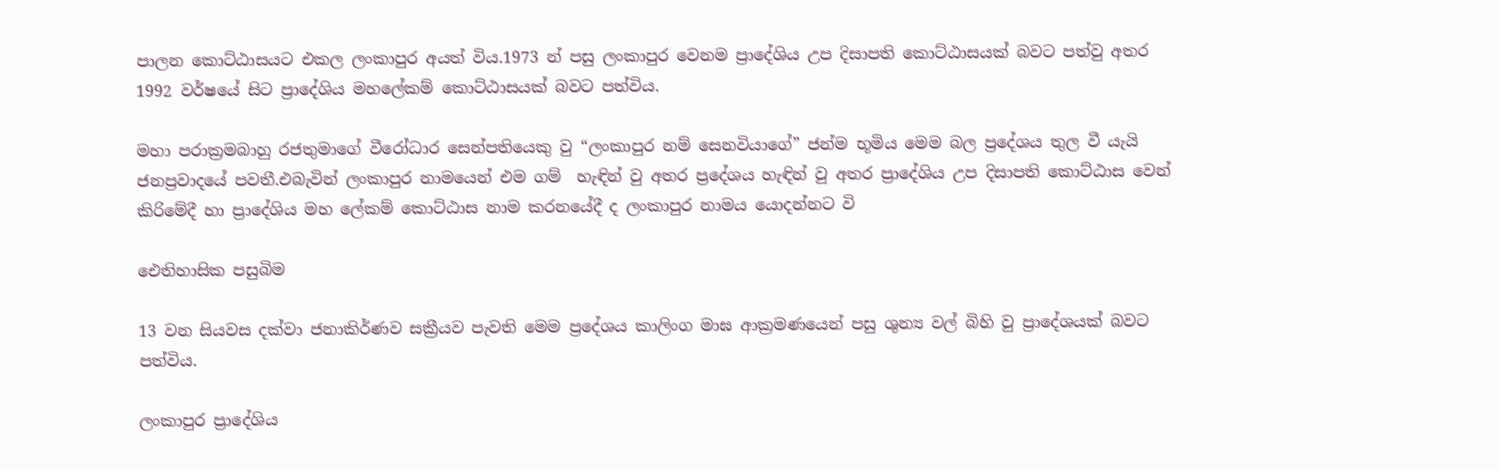පාලන කොට්ඨාසයට එකල ලංකාපුර අයත් විය.1973 න් පසු ලංකාපුර වෙනම ප්‍රාදේශිය උප දිසාපති කොට්ඨාසයක් බවට පත්වු අතර 1992 වර්ෂයේ සිට ප්‍රාදේශිය මහලේකම් කොට්ඨාසයක් බවට පත්විය.

මහා පරාක්‍රමබාහු රජතුමාගේ වීරෝධාර සෙන්පතියෙකු වු “ලංකාපුර නම් සෙනවියාගේ” ජන්ම භූමිය මෙම බල ප්‍රදේශය තුල වී යැයි ජනප්‍රවාදයේ පවතී.එබැවින් ලංකාපුර නාමයෙන් එම ගම්  හැඳින් වු අතර ප්‍රදේශය හැඳින් වු අතර ප්‍රාදේශිය උප දිසාපති කොට්ඨාස වෙන් කිරිමේදී හා ප්‍රාදේශිය මහ ලේකම් කොට්ඨාස නාම කරනයේදී ද ලංකාපුර නාමය යොදන්නට වි

ඓතිහාසික පසුබිම

13 වන සියවස දක්වා ජනාකිර්ණව සක්‍රීයව පැවති මෙම ප්‍රදේශය කාලිංග මාඝ ආක්‍රමණයෙන් පසු ශුන්‍ය වල් බිහි වු ප්‍රාදේශයක් බවට පත්විය.

ලංකාපුර ප්‍රාදේශිය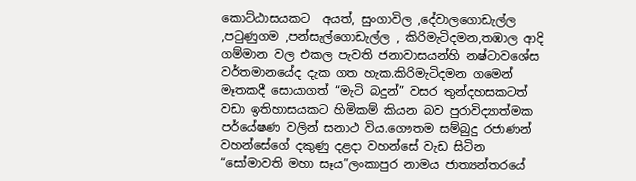කොට්ඨාසයකට  අයත්, සුංගාවිල ,දේවාලගොඩැල්ල ,පටුණුගම ,පන්සැල්ගොඩැල්ල , කිරිමැටිදමන,තඹාල ආදි ගම්මාන වල එකල පැවති ජනාවාසයන්හි නෂ්ටාවශේස වර්තමානයේද දැක ගත හැක.කිරිමැටිදමන ගමෙන් මෑතකදී සොයාගත් “මැටි බදුන්” වසර තුන්දහසකටත් වඩා ඉතිහාසයකට හිමිකම් කියන බව පුරාවිද්‍යාත්මක පර්යේෂණ වලින් සනාථ විය.ගෞතම සම්බුදු රජාණන් වහන්සේගේ දකුණු දළදා වහන්සේ වැඩ සිටින “සෝමාවති මහා සෑය”ලංකාපුර නාමය ජාත්‍යන්තරයේ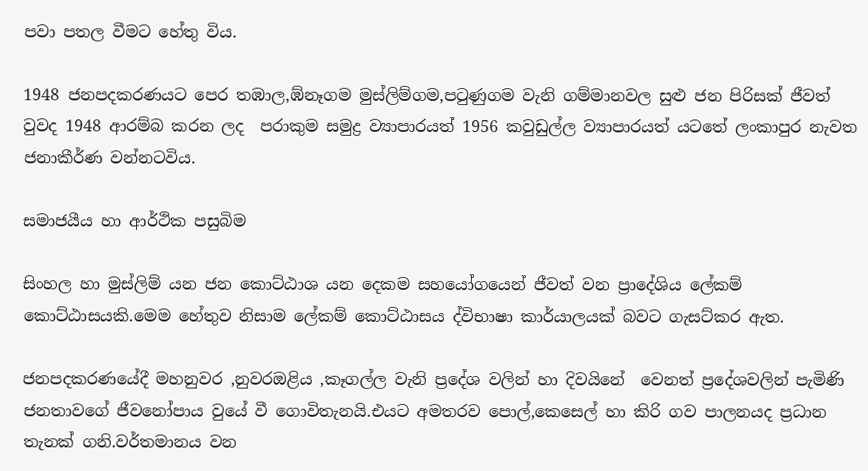පවා පතල වීමට හේතු විය.

1948 ජනපදකරණයට පෙර තඹාල,ඹ්නෑගම මුස්ලිම්ගම,පටුණුගම වැනි ගම්මානවල සුළු ජන පිරිසක් ජීවත් වුවද 1948 ආරම්බ කරන ලද  පරාකුම සමුද්‍ර ව්‍යාපාරයත් 1956 කවුඩුල්ල ව්‍යාපාරයත් යටතේ ලංකාපුර නැවත ජනාකීර්ණ වන්නටවිය.

සමාජයීය හා ආර්ථික පසුබිම

සිංහල හා මුස්ලිම් යන ජන කොට්ඨාශ යන දෙකම සහයෝගයෙන් ජීවත් වන ප්‍රාදේශිය ලේකම් කොට්ඨාසයකි.මෙම හේතුව නිසාම ලේකම් කොට්ඨාසය ද්විභාෂා කාර්යාලයක් බවට ගැසට්කර ඇත.

ජනපදකරණයේදී මහනුවර ,නුවරඔළිය ,කෑගල්ල වැනි ප්‍රදේශ වලින් හා දිවයිනේ  වෙනත් ප්‍රදේශවලින් පැමිණි ජනතාවගේ ජීවනෝපාය වුයේ වී ගොවිතැනයි.එයට අමතරව පොල්,කෙසෙල් හා කිරි ගව පාලනයද ප්‍රධාන තැනක් ගනි.වර්තමානය වන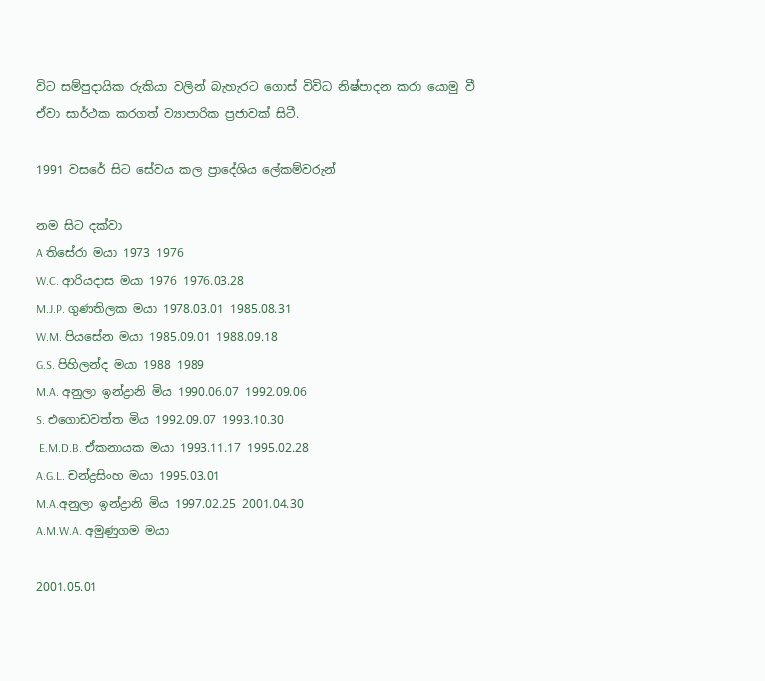විට සම්පුදායික රුකියා වලින් බැහැරට ගොස් විවිධ නිෂ්පාදන කරා යොමු වී ඒවා සාර්ථක කරගත් ව්‍යාපාරික ප්‍රජාවක් සිටී.

1991 වසරේ සිට සේවය කල ප්‍රාදේශිය ලේකම්වරුන්

නම සිට දක්වා
A තිසේරා මයා 1973 1976
W.C. ආරියදාස මයා 1976 1976.03.28
M.J.P. ගුණතිලක මයා 1978.03.01 1985.08.31
W.M. පියසේන මයා 1985.09.01 1988.09.18
G.S. පිහිලන්ද මයා 1988 1989
M.A. අනුලා ඉන්ද්‍රානි මිය 1990.06.07 1992.09.06
S. එගොඩවත්ත මිය 1992.09.07 1993.10.30
 E.M.D.B. ඒකනායක මයා 1993.11.17 1995.02.28
A.G.L. චන්ද්‍රසිංහ මයා 1995.03.01
M.A.අනුලා ඉන්ද්‍රානි මිය 1997.02.25 2001.04.30
A.M.W.A. අමුණුගම මයා

2001.05.01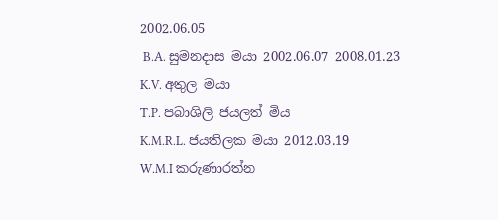2002.06.05
 B.A. සුමනදාස මයා 2002.06.07 2008.01.23
K.V. අතුල මයා
T.P. පබාශිලි ජයලත් මිය
K.M.R.L. ජයතිලක මයා 2012.03.19
W.M.I කරුණාරත්න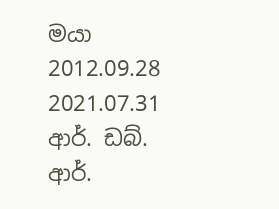මයා 2012.09.28 2021.07.31
ආර්. ඩබ්. ආර්.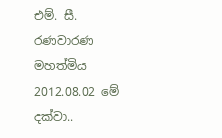එම්. සී. රණවාරණ මහත්මිය 2012.08.02 මේ දක්වා..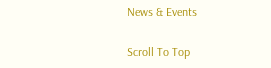News & Events

Scroll To Top